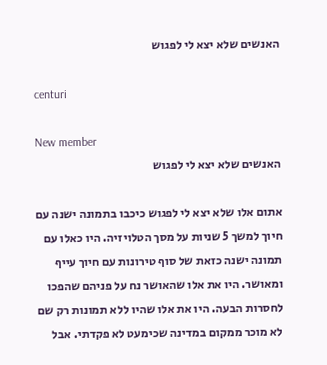האנשים שלא יצא לי לפגוש

centuri

New member
האנשים שלא יצא לי לפגוש

אתום אלו שלא יצא לי לפגוש כיכבו בתמונה ישנה עם חיוך למשך 5 שניות על מסך הטלויזיה. היו כאלו עם תמונה ישנה כזאת של סוף טירונות עם חיוך עייף ומאושר. היו את אלו שהאושר נח על פניהם שהפכו לחסרות הבעה. היו את אלו שהיו ללא תמונות רק שם לא מוכר ממקום במדינה שכימעט לא פקדתי. אבל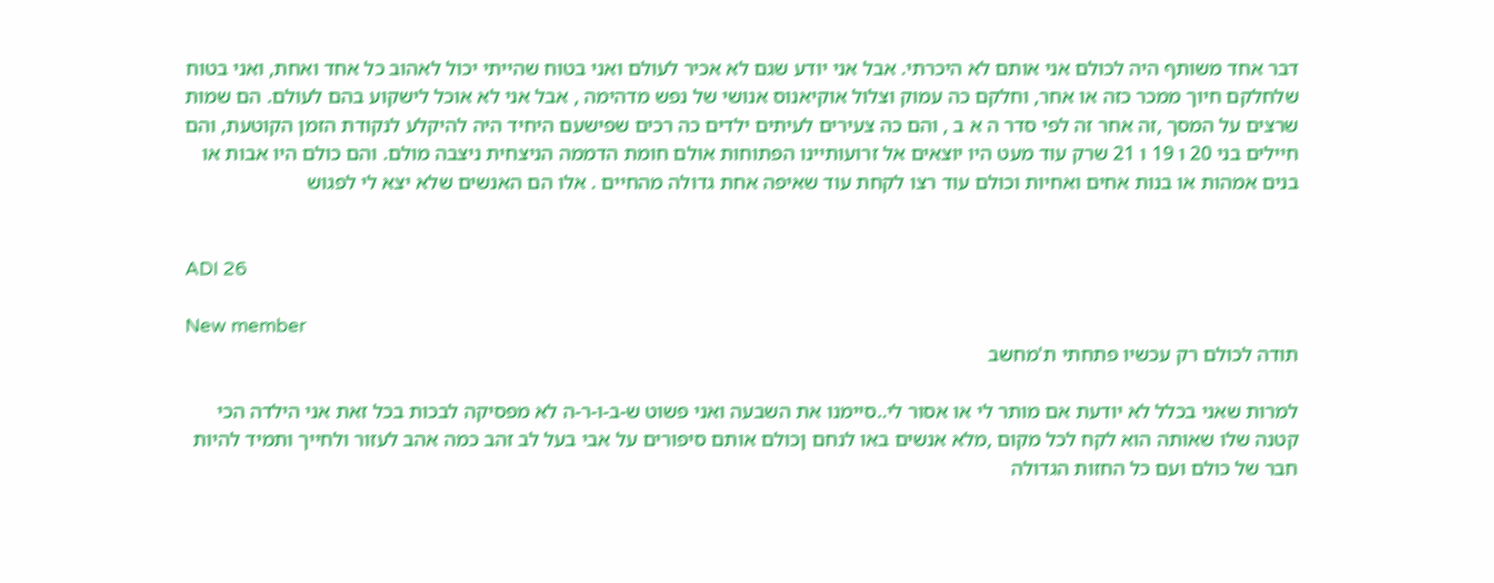דבר אחד משותף היה לכולם אני אותם לא היכרתי. אבל אני יודע שגם לא אכיר לעולם ואני בטוח שהייתי יכול לאהוב כל אחד ואחת, ואני בטוח שלחלקם חיוך ממכר כזה או אחר, וחלקם כה עמוק וצלול אוקיאנוס אנושי של נפש מדהימה , אבל אני לא אוכל לישקוע בהם לעולם. הם שמות שרצים על המסך ,זה אחר זה לפי סדר ה א ב , והם כה צעירים לעיתים ילדים כה רכים שפישעם היחיד היה להיקלע לנקודת הזמן הקוטעת, והם חיילים בני 20 ו 19 ו 21 שרק עוד מעט היו יוצאים אל זרועותיינו הפתוחות אולם חומת הדממה הניצחית ניצבה מולם. והם כולם היו אבות או בנים אמהות או בנות אחים ואחיות וכולם עוד רצו לקחת עוד שאיפה אחת גדולה מהחיים . אלו הם האנשים שלא יצא לי לפגוש


ADI 26

New member
תודה לכולם רק עכשיו פתחתי ת'מחשב

למרות שאני בכלל לא יודעת אם מותר לי או אסור לי..סיימנו את השבעה ואני פשוט ש-ב-ו-ר-ה לא מפסיקה לבכות בכל זאת אני הילדה הכי קטנה שלו שאותה הוא לקח לכל מקום ,מלא אנשים באו לנחם ןכולם אותם סיפורים על אבי בעל לב זהב כמה אהב לעזור ולחייך ותמיד להיות חבר של כולם ועם כל החזות הגדולה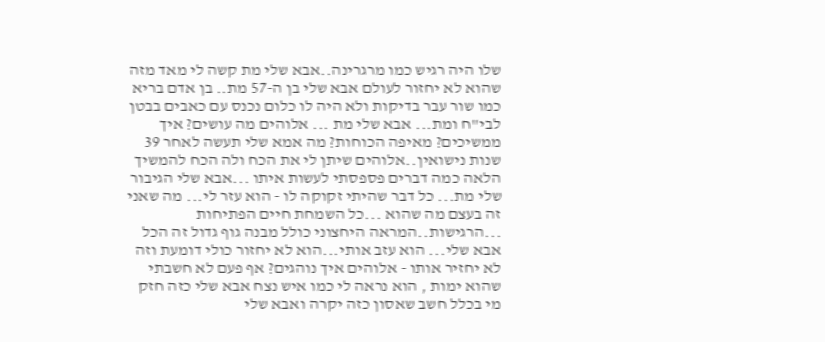שלו היה רגיש כמו מרגרינה..אבא שלי מת קשה לי מאד מזה שהוא לא יחזור לעולם אבא שלי בן ה-57 מת.. בן אדם בריא כמו שור עבר בדיקות ולא היה לו כלום נכנס עם כאבים בבטן לבי"ח ומת... אבא שלי מת ... אלוהים מה עושים? איך ממשיכים? מאיפה הכוחות? מה אמא שלי תעשה לאחר 39 שנות נישואין..אלוהים שיתן לי את הכח ולה הכח להמשיך הלאה כמה דברים פספסתי לעשות איתו ...אבא שלי הגיבור שלי מת... כל דבר שהיתי זקוקה לו - הוא עזר לי... מה שאני זה בעצם מה שהוא ...כל השמחת חיים הפתיחות ...הרגישות..המראה היחצוני כולל מבנה גוף גדול זה הכל אבא שלי... הוא עזב אותי...הוא לא יחזור כולי דומעת וזה לא יחזיר אותו - אלוהים איך נוהגים? אף פעם לא חשבתי שהוא ימות , הוא נראה לי כמו איש נצח אבא שלי כזה חזק מי בכלל חשב שאסון כזה יקרה ואבא שלי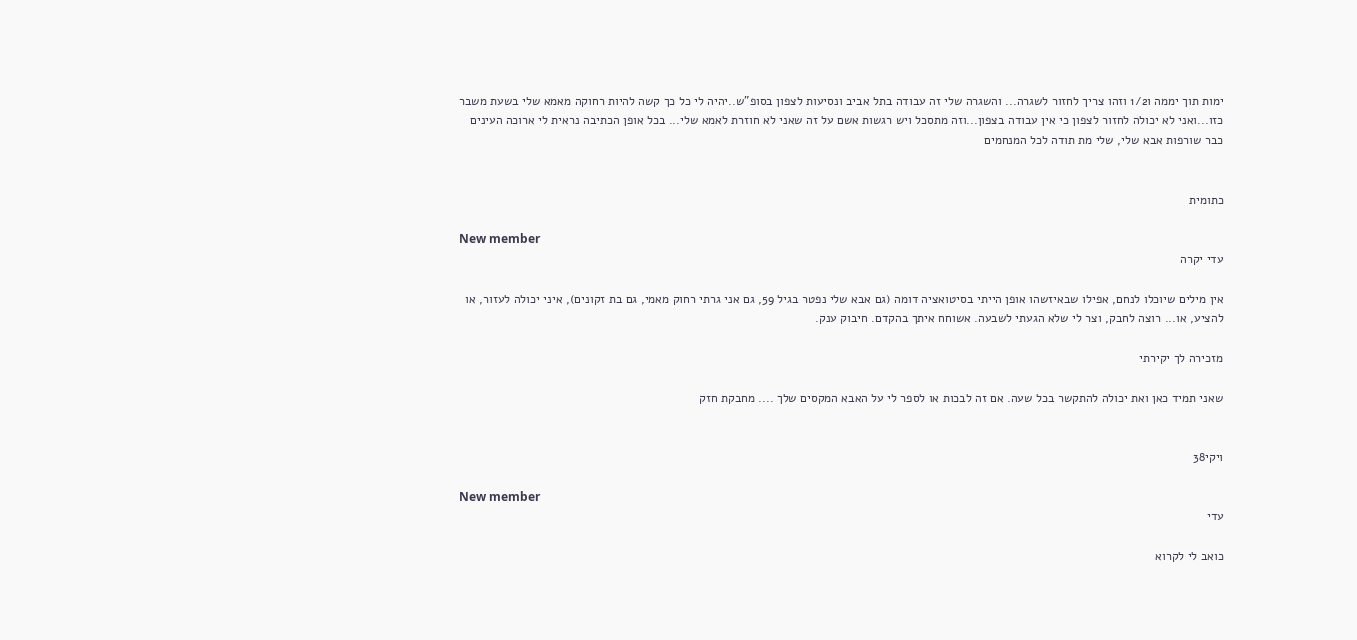ימות תוך יממה ו1/2 וזהו צריך לחזור לשגרה... והשגרה שלי זה עבודה בתל אביב ונסיעות לצפון בסופ"ש..יהיה לי כל כך קשה להיות רחוקה מאמא שלי בשעת משבר כזו...ואני לא יכולה לחזור לצפון כי אין עבודה בצפון...וזה מתסכל ויש רגשות אשם על זה שאני לא חוזרת לאמא שלי... בכל אופן הכתיבה נראית לי ארוכה העינים כבר שורפות אבא שלי, שלי מת תודה לכל המנחמים


כתומית

New member
עדי יקרה

אין מילים שיוכלו לנחם, אפילו שבאיזשהו אופן הייתי בסיטואציה דומה (גם אבא שלי נפטר בגיל 59, גם אני גרתי רחוק מאמי, גם בת זקונים), איני יכולה לעזור, או להציע, או... רוצה לחבק, וצר לי שלא הגעתי לשבעה. אשוחח איתך בהקדם. חיבוק ענק.

מזכירה לך יקירתי

שאני תמיד כאן ואת יכולה להתקשר בכל שעה. אם זה לבכות או לספר לי על האבא המקסים שלך .... מחבקת חזק


ויקי38

New member
עדי

כואב לי לקרוא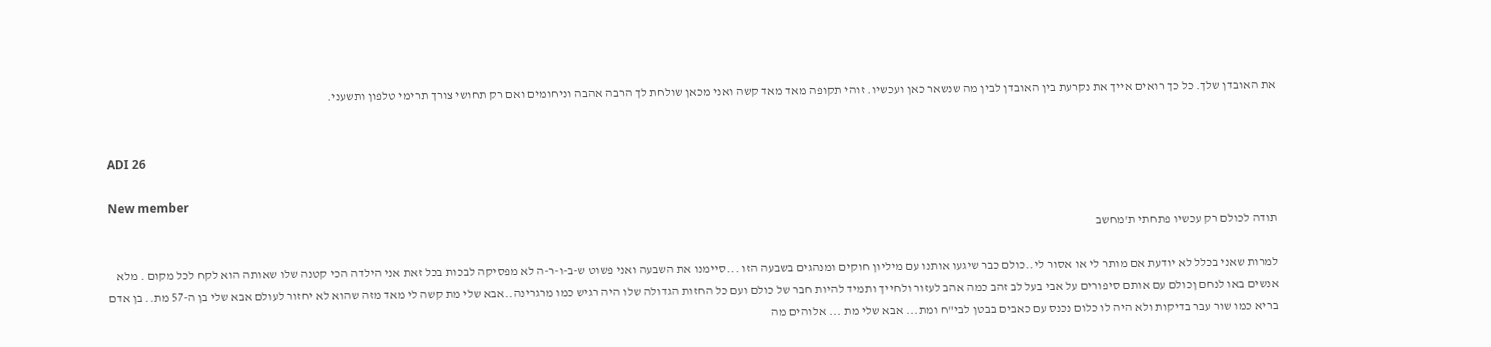את האובדן שלך. כל כך רואים אייך את נקרעת בין האובדן לבין מה שנשאר כאן ועכשיו. זוהי תקופה מאד מאד קשה ואני מכאן שולחת לך הרבה אהבה וניחומים ואם רק תחושי צורך תרימי טלפון ותשעני.


ADI 26

New member
תודה לכולם רק עכשיו פתחתי ת'מחשב

למרות שאני בכלל לא יודעת אם מותר לי או אסור לי..כולם כבר שיגעו אותנו עם מיליון חוקים ומנהגים בשבעה הזו ...סיימנו את השבעה ואני פשוט ש-ב-ו-ר-ה לא מפסיקה לבכות בכל זאת אני הילדה הכי קטנה שלו שאותה הוא לקח לכל מקום . מלא אנשים באו לנחם ןכולם עם אותם סיפורים על אבי בעל לב זהב כמה אהב לעזור ולחייך ותמיד להיות חבר של כולם ועם כל החזות הגדולה שלו היה רגיש כמו מרגרינה..אבא שלי מת קשה לי מאד מזה שהוא לא יחזור לעולם אבא שלי בן ה-57 מת.. בן אדם בריא כמו שור עבר בדיקות ולא היה לו כלום נכנס עם כאבים בבטן לבי"ח ומת... אבא שלי מת ... אלוהים מה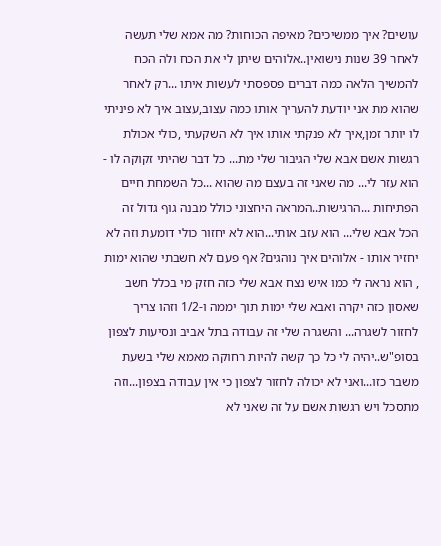עושים? איך ממשיכים? מאיפה הכוחות? מה אמא שלי תעשה לאחר 39 שנות נישואין..אלוהים שיתן לי את הכח ולה הכח להמשיך הלאה כמה דברים פספסתי לעשות איתו ...רק לאחר שהוא מת אני יודעת להעריך אותו כמה עצוב,עצוב איך לא פיניתי לו יותר זמן,איך לא פנקתי אותו איך לא השקעתי ,כולי אכולת רגשות אשם אבא שלי הגיבור שלי מת... כל דבר שהיתי זקוקה לו - הוא עזר לי... מה שאני זה בעצם מה שהוא ...כל השמחת חיים הפתיחות ...הרגישות..המראה היחצוני כולל מבנה גוף גדול זה הכל אבא שלי... הוא עזב אותי...הוא לא יחזור כולי דומעת וזה לא יחזיר אותו - אלוהים איך נוהגים? אף פעם לא חשבתי שהוא ימות , הוא נראה לי כמו איש נצח אבא שלי כזה חזק מי בכלל חשב שאסון כזה יקרה ואבא שלי ימות תוך יממה ו-1/2 וזהו צריך לחזור לשגרה... והשגרה שלי זה עבודה בתל אביב ונסיעות לצפון בסופ"ש..יהיה לי כל כך קשה להיות רחוקה מאמא שלי בשעת משבר כזו...ואני לא יכולה לחזור לצפון כי אין עבודה בצפון...וזה מתסכל ויש רגשות אשם על זה שאני לא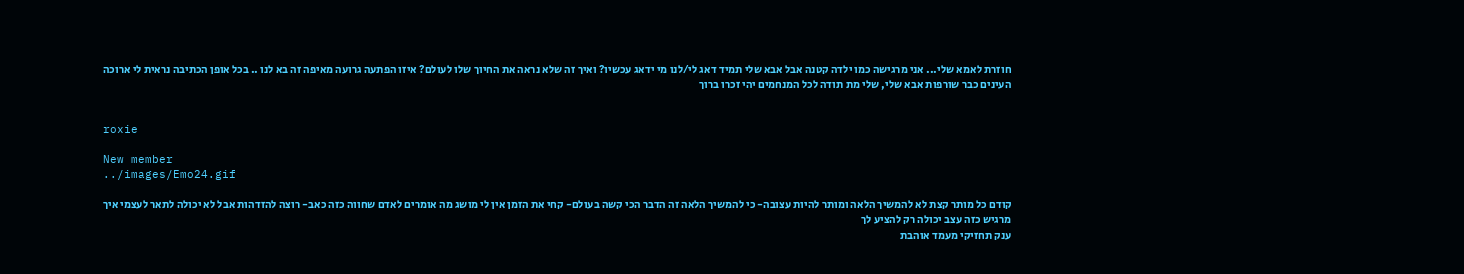חוזרת לאמא שלי... אני מרגישה כמו ילדה קטנה אבל אבא שלי תמיד דאג לי/לנו מי ידאג עכשיו? ואיך זה שלא נראה את החיוך שלו לעולם? איזו הפתעה גרועה מאיפה זה בא לנו .. בכל אופן הכתיבה נראית לי ארוכה העינים כבר שורפות אבא שלי, שלי מת תודה לכל המנחמים יהי זכרו ברוך


roxie

New member
../images/Emo24.gif

קודם כל מותר קצת לא להמשיך הלאה ומותר להיות עצובה- כי להמשיך הלאה זה הדבר הכי קשה בעולם- קחי את הזמן אין לי מושג מה אומרים לאדם שחווה כזה כאב- רוצה להזדהות אבל לא יכולה לתאר לעצמי איך מרגיש כזה עצב יכולה רק להציע לך
ענק תחזיקי מעמד אוהבת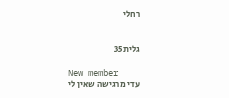רחלי


גלית35

New member
עדי מרגישה שאין לי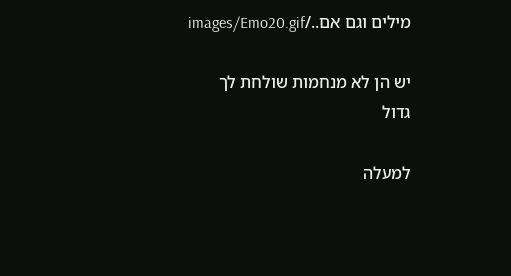מילים וגם אם../images/Emo20.gif

יש הן לא מנחמות שולחת לך
גדול

למעלה